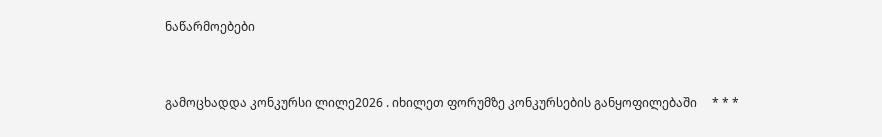ნაწარმოებები


გამოცხადდა კონკურსი ლილე2026 . იხილეთ ფორუმზე კონკურსების განყოფილებაში     * * *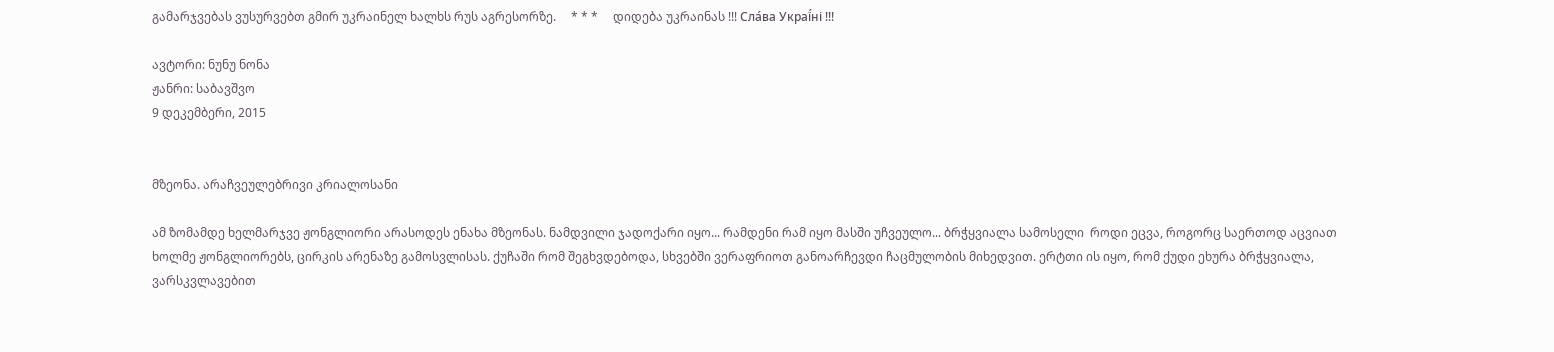გამარჯვებას ვუსურვებთ გმირ უკრაინელ ხალხს რუს აგრესორზე.     * * *     დიდება უკრაინას !!! Сла́ва Украї́ні !!!

ავტორი: ნუნუ ნონა
ჟანრი: საბავშვო
9 დეკემბერი, 2015


მზეონა. არაჩვეულებრივი კრიალოსანი

ამ ზომამდე ხელმარჯვე ჟონგლიორი არასოდეს ენახა მზეონას. ნამდვილი ჯადოქარი იყო... რამდენი რამ იყო მასში უჩვეულო... ბრჭყვიალა სამოსელი  როდი ეცვა, როგორც საერთოდ აცვიათ ხოლმე ჟონგლიორებს, ცირკის არენაზე გამოსვლისას. ქუჩაში რომ შეგხვდებოდა, სხვებში ვერაფრიოთ განოარჩევდი ჩაცმულობის მიხედვით. ერტთი ის იყო, რომ ქუდი ეხურა ბრჭყვიალა, ვარსკვლავებით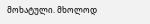მოხატული. მხოლოდ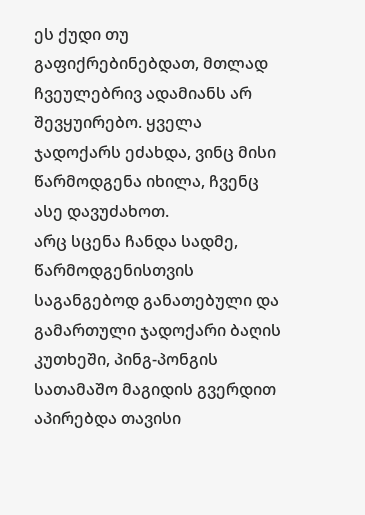ეს ქუდი თუ გაფიქრებინებდათ, მთლად ჩვეულებრივ ადამიანს არ შევყუირებო. ყველა ჯადოქარს ეძახდა, ვინც მისი წარმოდგენა იხილა, ჩვენც ასე დავუძახოთ.
არც სცენა ჩანდა სადმე, წარმოდგენისთვის საგანგებოდ განათებული და გამართული ჯადოქარი ბაღის კუთხეში, პინგ-პონგის სათამაშო მაგიდის გვერდით აპირებდა თავისი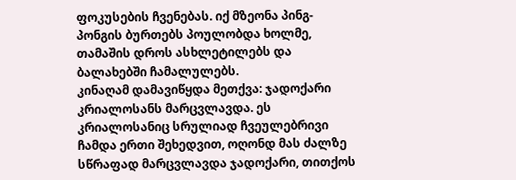ფოკუსების ჩვენებას. იქ მზეონა პინგ-პონგის ბურთებს პოულობდა ხოლმე, თამაშის დროს ასხლეტილებს და ბალახებში ჩამალულებს.
კინაღამ დამავიწყდა მეთქვა: ჯადოქარი კრიალოსანს მარცვლავდა. ეს კრიალოსანიც სრულიად ჩვეულებრივი ჩამდა ერთი შეხედვით, ოღონდ მას ძალზე სწრაფად მარცვლავდა ჯადოქარი, თითქოს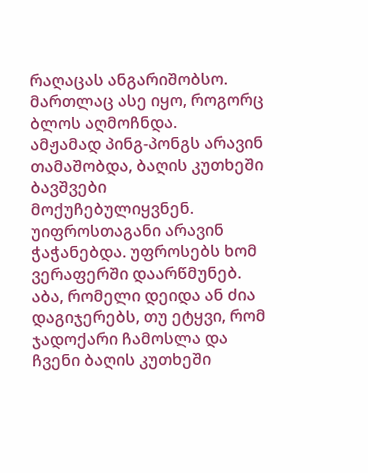რაღაცას ანგარიშობსო. მართლაც ასე იყო, როგორც ბლოს აღმოჩნდა.
ამჟამად პინგ-პონგს არავინ თამაშობდა, ბაღის კუთხეში ბავშვები მოქუჩებულიყვნენ. უიფროსთაგანი არავინ ჭაჭანებდა. უფროსებს ხომ ვერაფერში დაარწმუნებ. აბა, რომელი დეიდა ან ძია დაგიჯერებს, თუ ეტყვი, რომ ჯადოქარი ჩამოსლა და ჩვენი ბაღის კუთხეში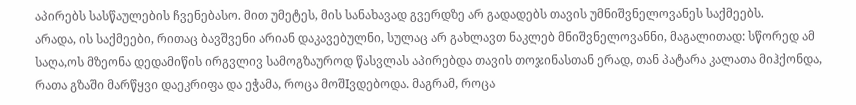აპირებს სასწაულების ჩვენებასო. მით უმეტეს, მის სანახავად გვერდზე არ გადადებს თავის უმნიშვნელოვანეს საქმეებს.
არადა, ის საქმეები, რითაც ბავშვენი არიან დაკავებულნი, სულაც არ გახლავთ ნაკლებ მნიშვნელოვანნი, მაგალითად: სწორედ ამ საღა,ოს მზეონა დედამიწის ირგვლივ სამოგზაუროდ წასვლას აპირებდა თავის თოჯინასთან ერად, თან პატარა კალათა მიჰქონდა, რათა გზაში მარწყვი დაეკრიფა და ეჭამა, როცა მოშIვდებოდა. მაგრამ, როცა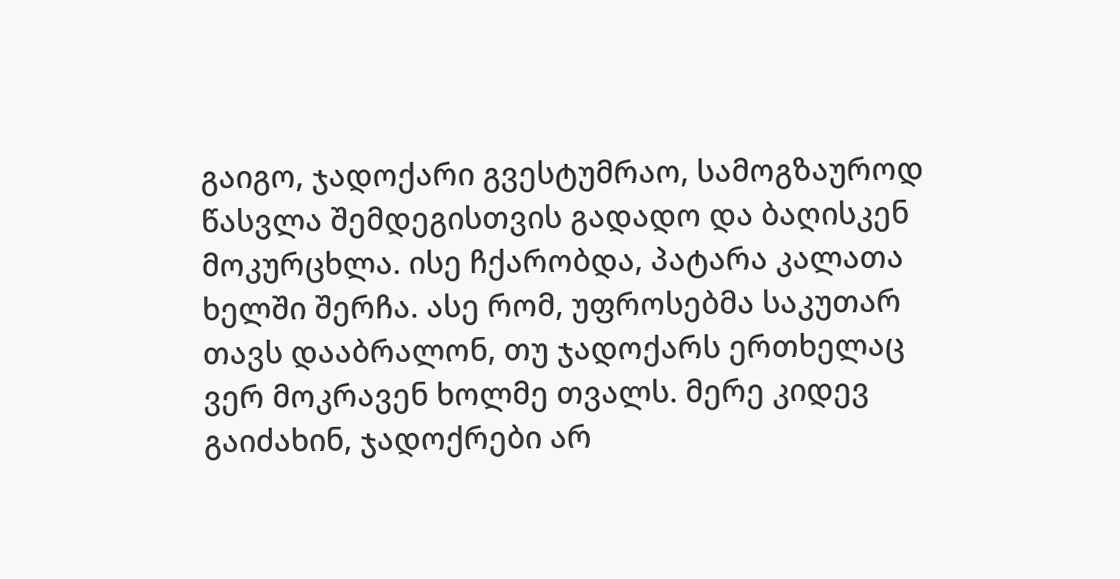გაიგო, ჯადოქარი გვესტუმრაო, სამოგზაუროდ წასვლა შემდეგისთვის გადადო და ბაღისკენ მოკურცხლა. ისე ჩქარობდა, პატარა კალათა ხელში შერჩა. ასე რომ, უფროსებმა საკუთარ თავს დააბრალონ, თუ ჯადოქარს ერთხელაც ვერ მოკრავენ ხოლმე თვალს. მერე კიდევ გაიძახინ, ჯადოქრები არ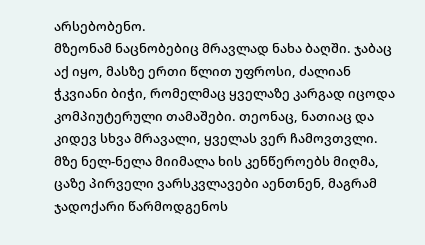არსებობენო.
მზეონამ ნაცნობებიც მრავლად ნახა ბაღში. ჯაბაც აქ იყო, მასზე ერთი წლით უფროსი, ძალიან ჭკვიანი ბიჭი, რომელმაც ყველაზე კარგად იცოდა კომპიუტერული თამაშები. თეონაც, ნათიაც და კიდევ სხვა მრავალი, ყველას ვერ ჩამოვთვლი.
მზე ნელ-ნელა მიიმალა ხის კენწეროებს მიღმა, ცაზე პირველი ვარსკვლავები აენთნენ, მაგრამ ჯადოქარი წარმოდგენოს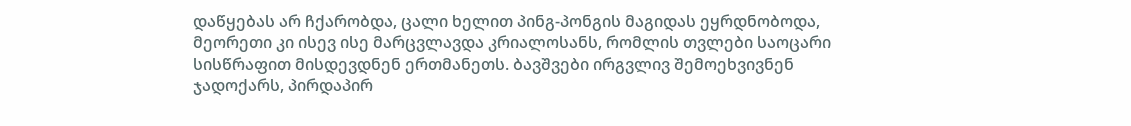დაწყებას არ ჩქარობდა, ცალი ხელით პინგ-პონგის მაგიდას ეყრდნობოდა, მეორეთი კი ისევ ისე მარცვლავდა კრიალოსანს, რომლის თვლები საოცარი სისწრაფით მისდევდნენ ერთმანეთს. ბავშვები ირგვლივ შემოეხვივნენ ჯადოქარს, პირდაპირ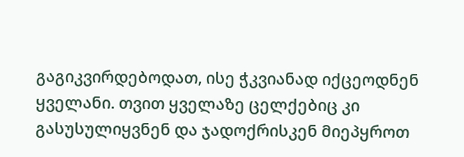გაგიკვირდებოდათ, ისე ჭკვიანად იქცეოდნენ ყველანი. თვით ყველაზე ცელქებიც კი გასუსულიყვნენ და ჯადოქრისკენ მიეპყროთ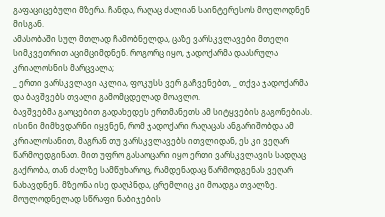გაფაციცებული მზერა. ჩანდა, რაღაც ძალიან საინტერესოს მოელოდნენ მისგან.
ამასობაში სულ მთლად ჩამობნელდა, ცაზე ვარსკვლავები მთელი სიმკვეთრით აციმციმდნენ. როგორც იყო, ჯადოქარმა დაასრულა კრიალოსნის მარცვალა;
_ ერთი ვარსკვლავი აკლია, ფოკუსს ვერ გაჩვენებთ, _ თქვა ჯადოქარმა და ბავშვებს თვალი გამომცდელად მოავლო.
ბავშვებმა გაოცებით გადახედეს ერთმანეთს ამ სიტყვების გაგონებიას. ისინი მიმხვდარნი იყვნენ, რომ ჯადოქარი რაღაცას ანგარიშობდა ამ კრიალოსანით, მაგრან თუ ვარსკვლავებს ითვლიდან, ეს კი ვეღარ წარმოედგინათ. მით უფრო გასაოცარი იყო ერთი ვარსკვლავის სადღაც გაქრობა, თან ძალზე სამწუხაროც, რამდენადაც წარმოდგენას ვეღარ ნახავდნენ. მზეონა ისე დაღპნდა, ცრემლიც კი მოადგა თვალზე.
მოულოდნელად სწრაფი ნაბიჯების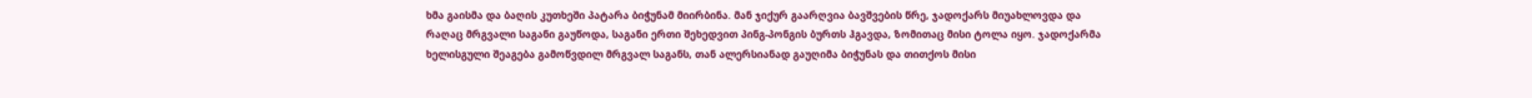ხმა გაისმა და ბაღის კუთხეში პატარა ბიჭუნამ მიირბინა. მან ჯიქურ გაარღვია ბავშვების წრე, ჯადოქარს მიუახლოვდა და რაღაც მრგვალი საგანი გაუწოდა, საგანი ერთი შეხედვით პინგ-პონგის ბურთს ჰგავდა, ზომითაც მისი ტოლა იყო. ჯადოქარმა ხელისგული შეაგება გამოწვდილ მრგვალ საგანს, თან ალერსიანად გაუღიმა ბიჭუნას და თითქოს მისი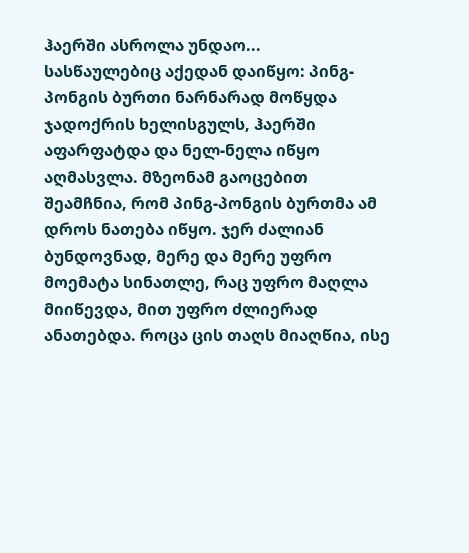ჰაერში ასროლა უნდაო...
სასწაულებიც აქედან დაიწყო: პინგ-პონგის ბურთი ნარნარად მოწყდა ჯადოქრის ხელისგულს, ჰაერში აფარფატდა და ნელ-ნელა იწყო აღმასვლა. მზეონამ გაოცებით შეამჩნია, რომ პინგ-პონგის ბურთმა ამ დროს ნათება იწყო. ჯერ ძალიან ბუნდოვნად, მერე და მერე უფრო მოემატა სინათლე, რაც უფრო მაღლა მიიწევდა, მით უფრო ძლიერად ანათებდა. როცა ცის თაღს მიაღწია, ისე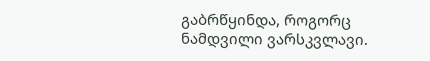გაბრწყინდა, როგორც ნამდვილი ვარსკვლავი.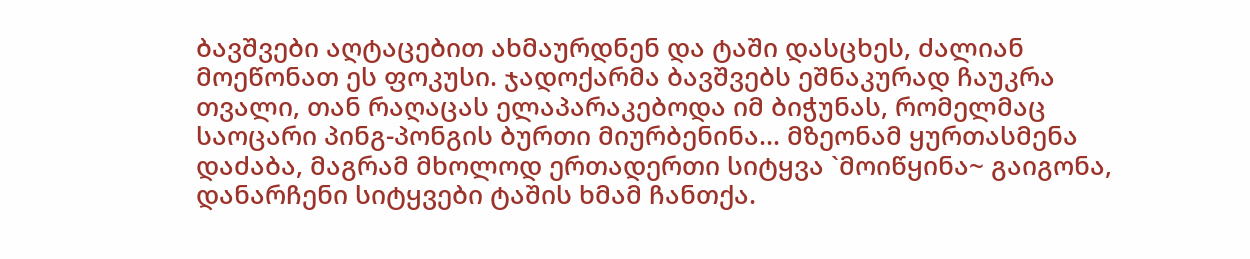ბავშვები აღტაცებით ახმაურდნენ და ტაში დასცხეს, ძალიან მოეწონათ ეს ფოკუსი. ჯადოქარმა ბავშვებს ეშნაკურად ჩაუკრა თვალი, თან რაღაცას ელაპარაკებოდა იმ ბიჭუნას, რომელმაც საოცარი პინგ-პონგის ბურთი მიურბენინა... მზეონამ ყურთასმენა დაძაბა, მაგრამ მხოლოდ ერთადერთი სიტყვა `მოიწყინა~ გაიგონა, დანარჩენი სიტყვები ტაშის ხმამ ჩანთქა.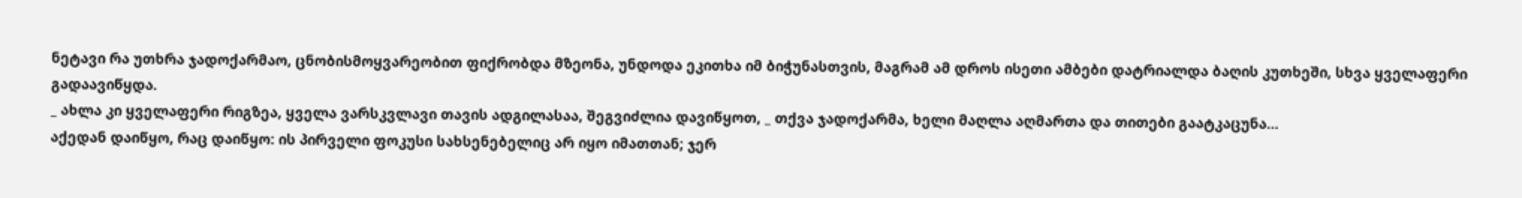ნეტავი რა უთხრა ჯადოქარმაო, ცნობისმოყვარეობით ფიქრობდა მზეონა, უნდოდა ეკითხა იმ ბიჭუნასთვის, მაგრამ ამ დროს ისეთი ამბები დატრიალდა ბაღის კუთხეში, სხვა ყველაფერი გადაავიწყდა.
_ ახლა კი ყველაფერი რიგზეა, ყველა ვარსკვლავი თავის ადგილასაა, შეგვიძლია დავიწყოთ, _ თქვა ჯადოქარმა, ხელი მაღლა აღმართა და თითები გაატკაცუნა...
აქედან დაიწყო, რაც დაიწყო: ის პირველი ფოკუსი სახსენებელიც არ იყო იმათთან; ჯერ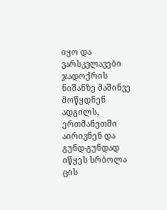იყო და ვარსკვლავები ჯადოქრის ნიშანზე მაშინვე მოწყდნენ ადგილს, ერთმანეთში აირივნენ და გუნდ-გუნდად იწყეს სრბოლა ცის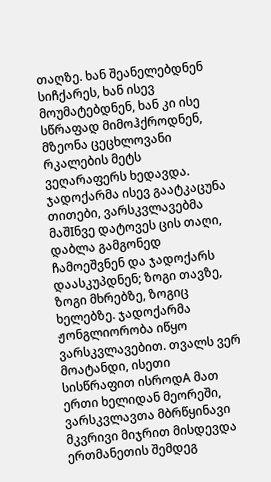თაღზე. ხან შეანელებდნენ სიჩქარეს, ხან ისევ მოუმატებდნენ, ხან კი ისე სწრაფად მიმოჰქროდნენ, მზეონა ცეცხლოვანი რკალების მეტს ვეღარაფერს ხედავდა.
ჯადოქარმა ისევ გაატკაცუნა თითები, ვარსკვლავებმა მაშIნვე დატოვეს ცის თაღი, დაბლა გამგონედ ჩამოეშვნენ და ჯადოქარს დაასკუპდნენ; ზოგი თავზე, ზოგი მხრებზე, ზოგიც ხელებზე. ჯადოქარმა ჟონგლიორობა იწყო ვარსკვლავებით. თვალს ვერ მოატანდი, ისეთი სისწრაფით ისროდA მათ ერთი ხელიდან მეორეში, ვარსკვლავთა მბრწყინავი მკვრივი მიჯრით მისდევდა ერთმანეთის შემდეგ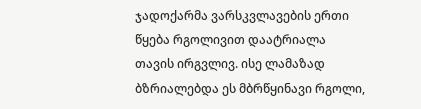ჯადოქარმა ვარსკვლავების ერთი წყება რგოლივით დაატრიალა თავის ირგვლივ. ისე ლამაზად ბზრიალებდა ეს მბრწყინავი რგოლი,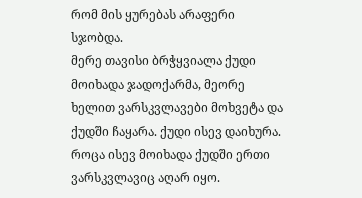რომ მის ყურებას არაფერი სჯობდა.
მერე თავისი ბრჭყვიალა ქუდი მოიხადა ჯადოქარმა, მეორე ხელით ვარსკვლავები მოხვეტა და ქუდში ჩაყარა. ქუდი ისევ დაიხურა. როცა ისევ მოიხადა ქუდში ერთი ვარსკვლავიც აღარ იყო.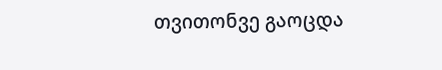თვითონვე გაოცდა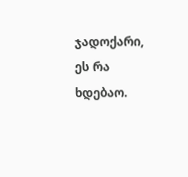ჯადოქარი, ეს რა ხდებაო.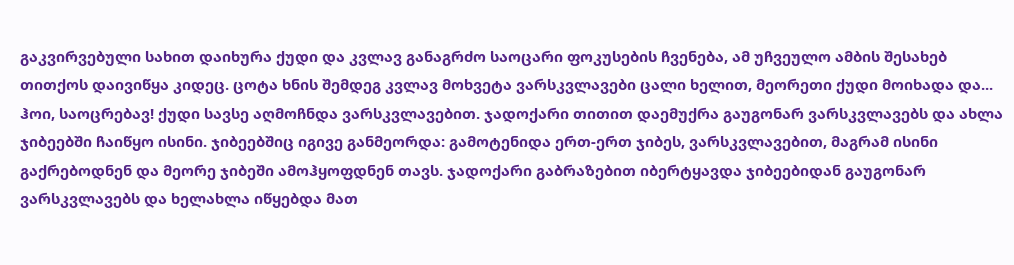გაკვირვებული სახით დაიხურა ქუდი და კვლავ განაგრძო საოცარი ფოკუსების ჩვენება, ამ უჩვეულო ამბის შესახებ თითქოს დაივიწყა კიდეც. ცოტა ხნის შემდეგ კვლავ მოხვეტა ვარსკვლავები ცალი ხელით, მეორეთი ქუდი მოიხადა და... ჰოი, საოცრებავ! ქუდი სავსე აღმოჩნდა ვარსკვლავებით. ჯადოქარი თითით დაემუქრა გაუგონარ ვარსკვლავებს და ახლა ჯიბეებში ჩაიწყო ისინი. ჯიბეებშიც იგივე განმეორდა: გამოტენიდა ერთ-ერთ ჯიბეს, ვარსკვლავებით, მაგრამ ისინი გაქრებოდნენ და მეორე ჯიბეში ამოჰყოფდნენ თავს. ჯადოქარი გაბრაზებით იბერტყავდა ჯიბეებიდან გაუგონარ ვარსკვლავებს და ხელახლა იწყებდა მათ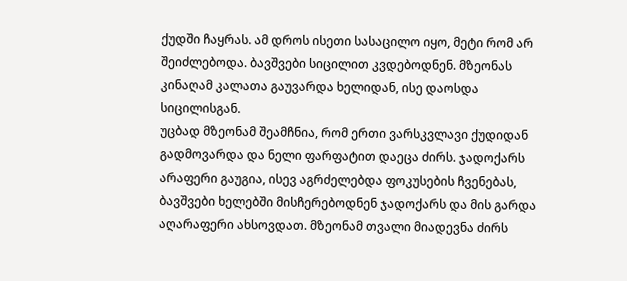ქუდში ჩაყრას. ამ დროს ისეთი სასაცილო იყო, მეტი რომ არ შეიძლებოდა. ბავშვები სიცილით კვდებოდნენ. მზეონას კინაღამ კალათა გაუვარდა ხელიდან, ისე დაოსდა სიცილისგან.
უცბად მზეონამ შეამჩნია, რომ ერთი ვარსკვლავი ქუდიდან გადმოვარდა და ნელი ფარფატით დაეცა ძირს. ჯადოქარს არაფერი გაუგია, ისევ აგრძელებდა ფოკუსების ჩვენებას, ბავშვები ხელებში მისჩერებოდნენ ჯადოქარს და მის გარდა აღარაფერი ახსოვდათ. მზეონამ თვალი მიადევნა ძირს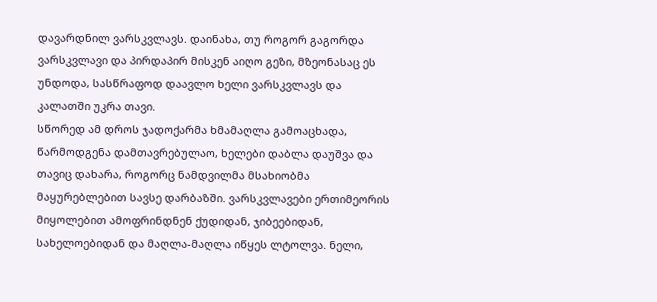დავარდნილ ვარსკვლავს. დაინახა, თუ როგორ გაგორდა ვარსკვლავი და პირდაპირ მისკენ აიღო გეზი, მზეონასაც ეს უნდოდა, სასწრაფოდ დაავლო ხელი ვარსკვლავს და კალათში უკრა თავი.
სწორედ ამ დროს ჯადოქარმა ხმამაღლა გამოაცხადა, წარმოდგენა დამთავრებულაო, ხელები დაბლა დაუშვა და თავიც დახარა, როგორც ნამდვილმა მსახიობმა მაყურებლებით სავსე დარბაზში. ვარსკვლავები ერთიმეორის მიყოლებით ამოფრინდნენ ქუდიდან, ჯიბეებიდან, სახელოებიდან და მაღლა-მაღლა იწყეს ლტოლვა. ნელი,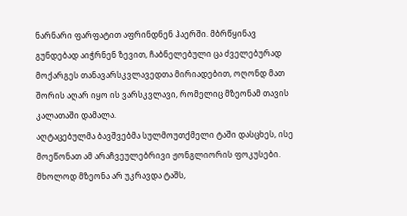ნარნარი ფარფატით აფრინდნენ ჰაერში. მბრწყინავ გუნდებად აიჭრნენ ზევით, ჩაბნელებული ცა ძველებურად მოქარგეს თანავარსკვლავედთა მირიადებით, ოღონდ მათ შორის აღარ იყო ის ვარსკვლავი, რომელიც მზეონამ თავის კალათაში დამალა.
აღტაცებულმა ბავშვებმა სულმოუთქმელი ტაში დასცხეს, ისე მოეწონათ ამ არაჩვეულებრივი ჟონგლიორის ფოკუსები. მხოლოდ მზეონა არ უკრავდა ტაშს,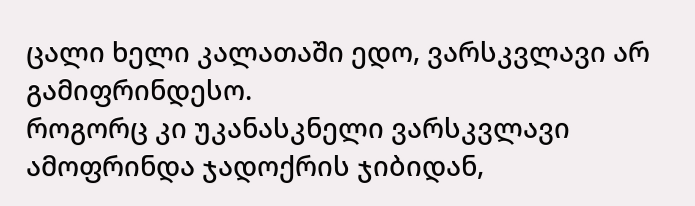ცალი ხელი კალათაში ედო, ვარსკვლავი არ გამიფრინდესო.
როგორც კი უკანასკნელი ვარსკვლავი ამოფრინდა ჯადოქრის ჯიბიდან,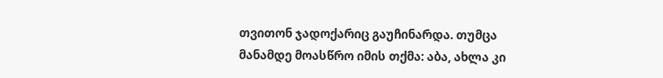თვითონ ჯადოქარიც გაუჩინარდა. თუმცა მანამდე მოასწრო იმის თქმა: აბა, ახლა კი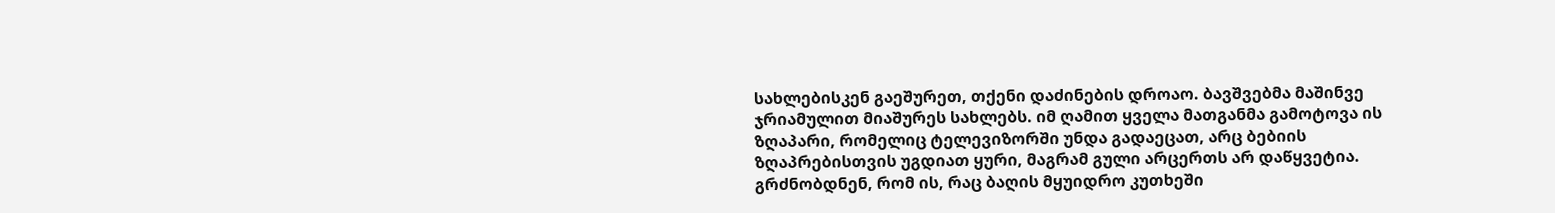სახლებისკენ გაეშურეთ, თქენი დაძინების დროაო. ბავშვებმა მაშინვე ჯრიამულით მიაშურეს სახლებს. იმ ღამით ყველა მათგანმა გამოტოვა ის ზღაპარი, რომელიც ტელევიზორში უნდა გადაეცათ, არც ბებიის ზღაპრებისთვის უგდიათ ყური, მაგრამ გული არცერთს არ დაწყვეტია. გრძნობდნენ, რომ ის, რაც ბაღის მყუიდრო კუთხეში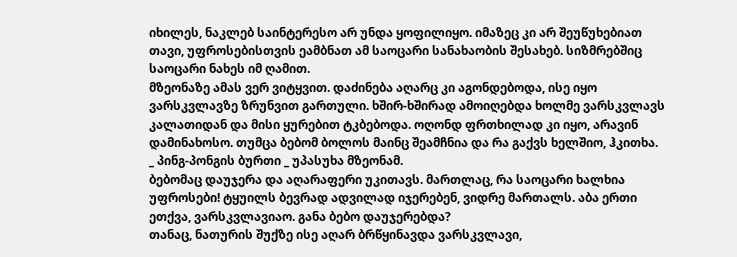იხილეს, ნაკლებ საინტერესო არ უნდა ყოფილიყო. იმაზეც კი არ შეუწუხებიათ თავი, უფროსებისთვის ეამბნათ ამ საოცარი სანახაობის შესახებ. სიზმრებშიც საოცარი ნახეს იმ ღამით.
მზეონაზე ამას ვერ ვიტყვით. დაძინება აღარც კი აგონდებოდა, ისე იყო ვარსკვლავზე ზრუნვით გართული. ხშირ-ხშირად ამოიღებდა ხოლმე ვარსკვლავს კალათიდან და მისი ყურებით ტკბებოდა. ოღონდ ფრთხილად კი იყო, არავინ დამინახოსო. თუმცა ბებომ ბოლოს მაინც შეამჩნია და რა გაქვს ხელშიო, ჰკითხა.
_ პინგ-პონგის ბურთი _ უპასუხა მზეონამ.
ბებომაც დაუჯერა და აღარაფერი უკითავს. მართლაც, რა საოცარი ხალხია უფროსები! ტყუილს ბევრად ადვილად იჯერებენ, ვიდრე მართალს. აბა ერთი ეთქვა, ვარსკვლავიაო. განა ბებო დაუჯერებდა?
თანაც, ნათურის შუქზე ისე აღარ ბრწყინავდა ვარსკვლავი,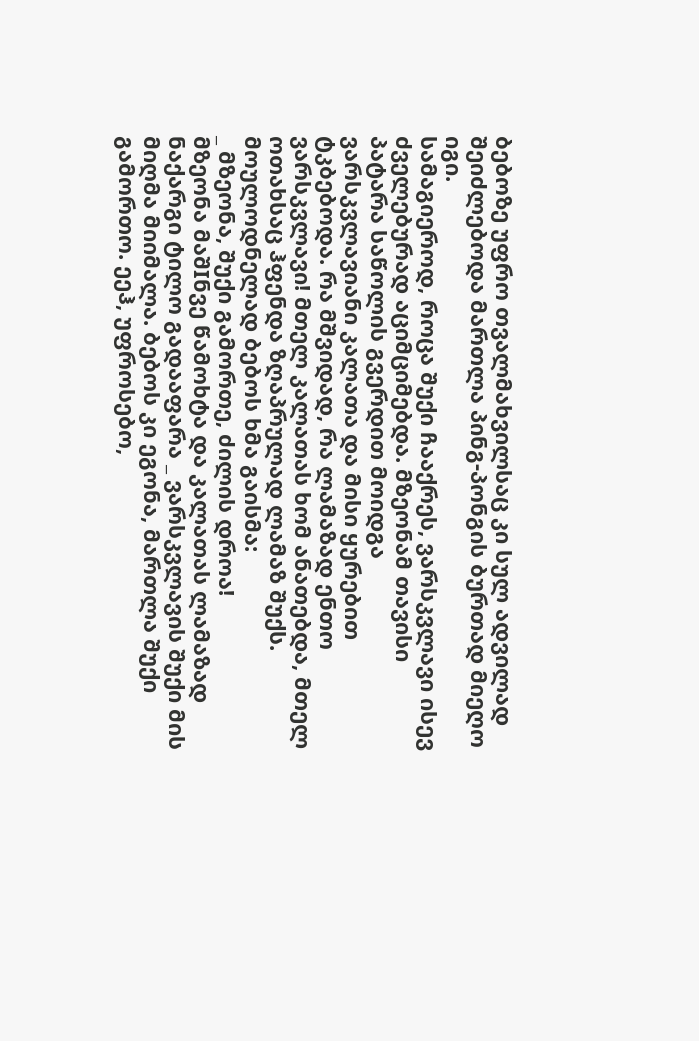ბებოზე უფრო თვალმახვილსაც კი სულ ადვილად შეიძლებოდა მართლა პინგ-პონგის ბურთად მიეღო იგი.
სამაგიეროდ, როცა შუქი ჩააქრეს, ვარსკვლავი ისევ ძველებურად აციმციმებდა. მზეონამ თავისი პატარა საწოლის გვერდით მოიდგა ვარსკვლავიანი კალათა და მისი ყურებით ტკბებოდა. რა მშვიდად, რა ლამაზად ენთო ვარსკვლავი! მთელ კალათას ხომ ანათებდა, მთელ ოთახსაც ჰფენდა ზღაპრულად ლამაზ შუქს.
მოულოდნელად ბებოს ხმა გაისმა:
_ მზეონა, შუქი გამორთე, ძილის დროა!
მზეონა მაშIნვე წამოხტა და კალათას ლამაზად ნაქარგი ტილო გადააფარა _ ვარსკვლავის შუქი მის მიღმა მიიმალა. ბებოს კი ეგონა, მართლა შუქი გამორთო. ეეჰ, უფროსებო,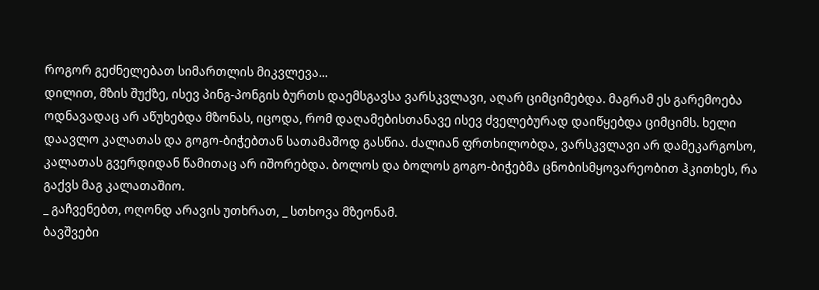როგორ გეძნელებათ სიმართლის მიკვლევა...
დილით, მზის შუქზე, ისევ პინგ-პონგის ბურთს დაემსგავსა ვარსკვლავი, აღარ ციმციმებდა. მაგრამ ეს გარემოება ოდნავადაც არ აწუხებდა მზონას, იცოდა, რომ დაღამებისთანავე ისევ ძველებურად დაიწყებდა ციმციმს. ხელი დაავლო კალათას და გოგო-ბიჭებთან სათამაშოდ გასწია. ძალიან ფრთხილობდა, ვარსკვლავი არ დამეკარგოსო, კალათას გვერდიდან წამითაც არ იშორებდა. ბოლოს და ბოლოს გოგო-ბიჭებმა ცნობისმყოვარეობით ჰკითხეს, რა გაქვს მაგ კალათაშიო.
_ გაჩვენებთ, ოღონდ არავის უთხრათ, _ სთხოვა მზეონამ.
ბავშვები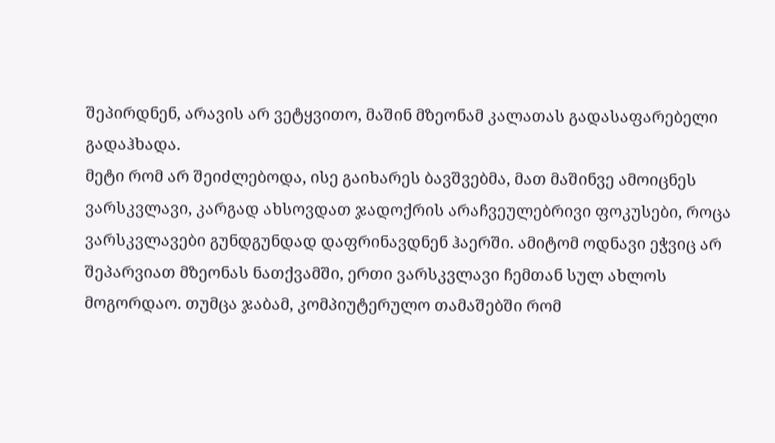შეპირდნენ, არავის არ ვეტყვითო, მაშინ მზეონამ კალათას გადასაფარებელი გადაჰხადა.
მეტი რომ არ შეიძლებოდა, ისე გაიხარეს ბავშვებმა, მათ მაშინვე ამოიცნეს ვარსკვლავი, კარგად ახსოვდათ ჯადოქრის არაჩვეულებრივი ფოკუსები, როცა ვარსკვლავები გუნდგუნდად დაფრინავდნენ ჰაერში. ამიტომ ოდნავი ეჭვიც არ შეპარვიათ მზეონას ნათქვამში, ერთი ვარსკვლავი ჩემთან სულ ახლოს მოგორდაო. თუმცა ჯაბამ, კომპიუტერულო თამაშებში რომ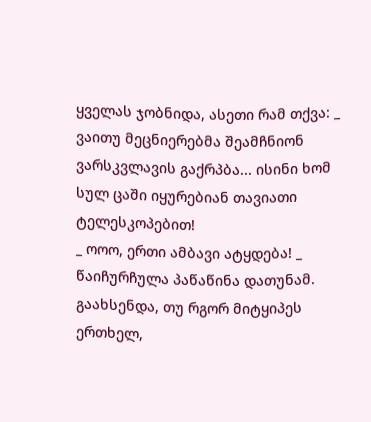ყველას ჯობნიდა, ასეთი რამ თქვა: _ ვაითუ მეცნიერებმა შეამჩნიონ ვარსკვლავის გაქრპბა... ისინი ხომ სულ ცაში იყურებიან თავიათი ტელესკოპებით!
_ ოოო, ერთი ამბავი ატყდება! _ წაიჩურჩულა პაწაწინა დათუნამ. გაახსენდა, თუ რგორ მიტყიპეს ერთხელ,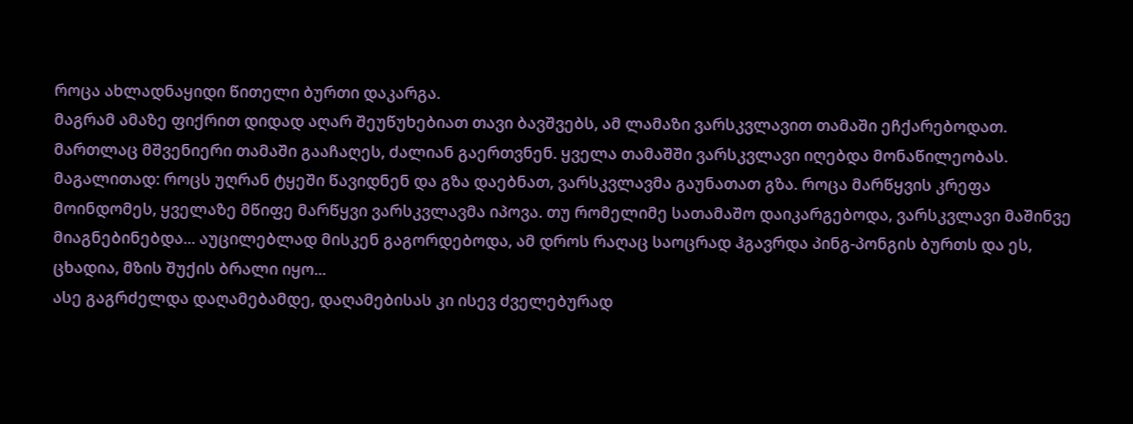როცა ახლადნაყიდი წითელი ბურთი დაკარგა.
მაგრამ ამაზე ფიქრით დიდად აღარ შეუწუხებიათ თავი ბავშვებს, ამ ლამაზი ვარსკვლავით თამაში ეჩქარებოდათ. მართლაც მშვენიერი თამაში გააჩაღეს, ძალიან გაერთვნენ. ყველა თამაშში ვარსკვლავი იღებდა მონაწილეობას. მაგალითად: როცს უღრან ტყეში წავიდნენ და გზა დაებნათ, ვარსკვლავმა გაუნათათ გზა. როცა მარწყვის კრეფა მოინდომეს, ყველაზე მწიფე მარწყვი ვარსკვლავმა იპოვა. თუ რომელიმე სათამაშო დაიკარგებოდა, ვარსკვლავი მაშინვე მიაგნებინებდა... აუცილებლად მისკენ გაგორდებოდა, ამ დროს რაღაც საოცრად ჰგავრდა პინგ-პონგის ბურთს და ეს, ცხადია, მზის შუქის ბრალი იყო...
ასე გაგრძელდა დაღამებამდე, დაღამებისას კი ისევ ძველებურად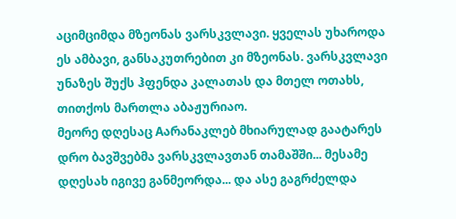აციმციმდა მზეონას ვარსკვლავი. ყველას უხაროდა ეს ამბავი, განსაკუთრებით კი მზეონას. ვარსკვლავი უნაზეს შუქს ჰფენდა კალათას და მთელ ოთახს, თითქოს მართლა აბაჟურიაო.
მეორე დღესაც Aარანაკლებ მხიარულად გაატარეს დრო ბავშვებმა ვარსკვლავთან თამაშში... მესამე დღესახ იგივე განმეორდა... და ასე გაგრძელდა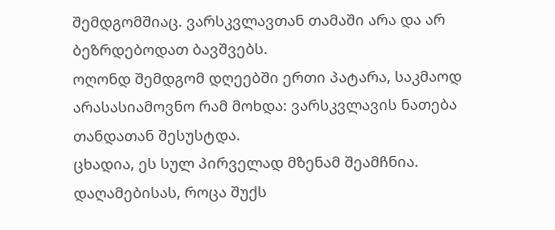შემდგომშიაც. ვარსკვლავთან თამაში არა და არ ბეზრდებოდათ ბავშვებს.
ოღონდ შემდგომ დღეებში ერთი პატარა, საკმაოდ არასასიამოვნო რამ მოხდა: ვარსკვლავის ნათება თანდათან შესუსტდა.
ცხადია, ეს სულ პირველად მზენამ შეამჩნია. დაღამებისას, როცა შუქს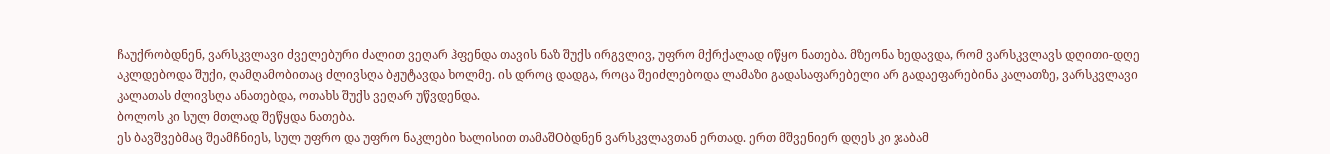ჩაუქრობდნენ, ვარსკვლავი ძველებური ძალით ვეღარ ჰფენდა თავის ნაზ შუქს ირგვლივ, უფრო მქრქალად იწყო ნათება. მზეონა ხედავდა, რომ ვარსკვლავს დღითი-დღე აკლდებოდა შუქი, ღამღამობითაც ძლივსღა ბჟუტავდა ხოლმე. ის დროც დადგა, როცა შეიძლებოდა ლამაზი გადასაფარებელი არ გადაეფარებინა კალათზე, ვარსკვლავი კალათას ძლივსღა ანათებდა, ოთახს შუქს ვეღარ უწვდენდა.
ბოლოს კი სულ მთლად შეწყდა ნათება.
ეს ბავშვებმაც შეამჩნიეს, სულ უფრო და უფრო ნაკლები ხალისით თამაშOბდნენ ვარსკვლავთან ერთად. ერთ მშვენიერ დღეს კი ჯაბამ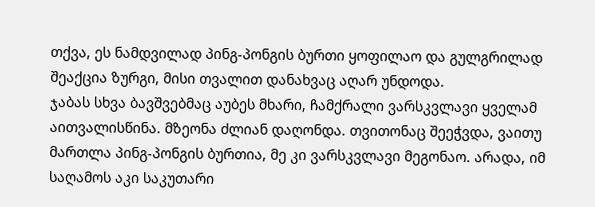თქვა, ეს ნამდვილად პინგ-პონგის ბურთი ყოფილაო და გულგრილად შეაქცია ზურგი, მისი თვალით დანახვაც აღარ უნდოდა.
ჯაბას სხვა ბავშვებმაც აუბეს მხარი, ჩამქრალი ვარსკვლავი ყველამ აითვალისწინა. მზეონა ძლიან დაღონდა. თვითონაც შეეჭვდა, ვაითუ მართლა პინგ-პონგის ბურთია, მე კი ვარსკვლავი მეგონაო. არადა, იმ საღამოს აკი საკუთარი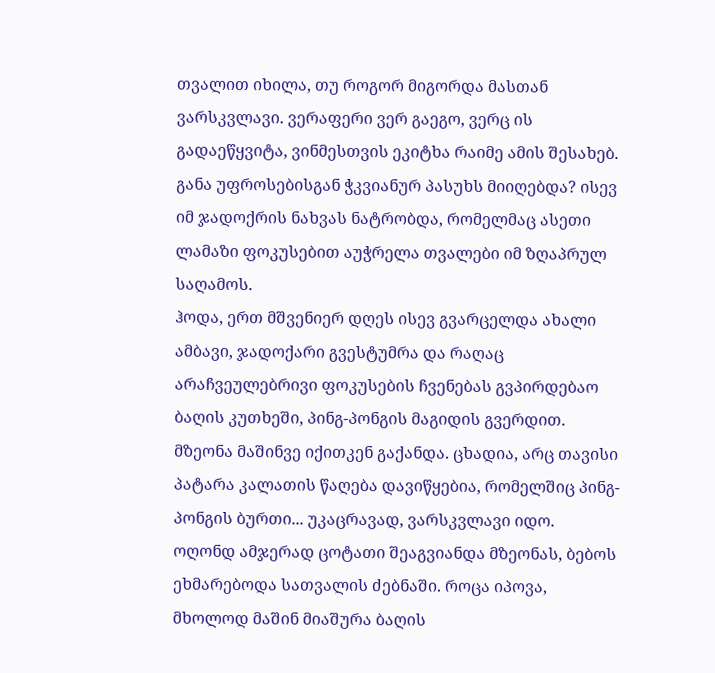თვალით იხილა, თუ როგორ მიგორდა მასთან ვარსკვლავი. ვერაფერი ვერ გაეგო, ვერც ის გადაეწყვიტა, ვინმესთვის ეკიტხა რაიმე ამის შესახებ. განა უფროსებისგან ჭკვიანურ პასუხს მიიღებდა? ისევ იმ ჯადოქრის ნახვას ნატრობდა, რომელმაც ასეთი ლამაზი ფოკუსებით აუჭრელა თვალები იმ ზღაპრულ საღამოს.
ჰოდა, ერთ მშვენიერ დღეს ისევ გვარცელდა ახალი ამბავი, ჯადოქარი გვესტუმრა და რაღაც არაჩვეულებრივი ფოკუსების ჩვენებას გვპირდებაო ბაღის კუთხეში, პინგ-პონგის მაგიდის გვერდით.
მზეონა მაშინვე იქითკენ გაქანდა. ცხადია, არც თავისი პატარა კალათის წაღება დავიწყებია, რომელშიც პინგ-პონგის ბურთი... უკაცრავად, ვარსკვლავი იდო.
ოღონდ ამჯერად ცოტათი შეაგვიანდა მზეონას, ბებოს ეხმარებოდა სათვალის ძებნაში. როცა იპოვა, მხოლოდ მაშინ მიაშურა ბაღის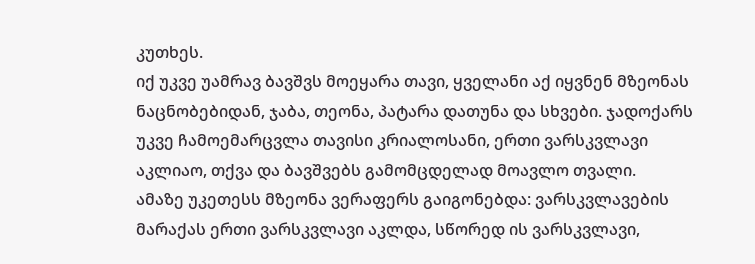კუთხეს.
იქ უკვე უამრავ ბავშვს მოეყარა თავი, ყველანი აქ იყვნენ მზეონას ნაცნობებიდან, ჯაბა, თეონა, პატარა დათუნა და სხვები. ჯადოქარს უკვე ჩამოემარცვლა თავისი კრიალოსანი, ერთი ვარსკვლავი აკლიაო, თქვა და ბავშვებს გამომცდელად მოავლო თვალი.
ამაზე უკეთესს მზეონა ვერაფერს გაიგონებდა: ვარსკვლავების მარაქას ერთი ვარსკვლავი აკლდა, სწორედ ის ვარსკვლავი,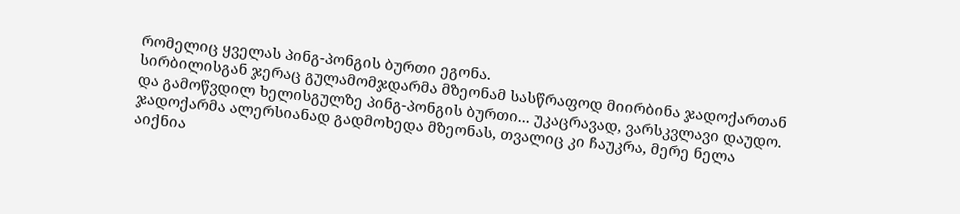რომელიც ყველას პინგ-პონგის ბურთი ეგონა.
სირბილისგან ჯერაც გულამომჯდარმა მზეონამ სასწრაფოდ მიირბინა ჯადოქართან და გამოწვდილ ხელისგულზე პინგ-პონგის ბურთი... უკაცრავად, ვარსკვლავი დაუდო. ჯადოქარმა ალერსიანად გადმოხედა მზეონას, თვალიც კი ჩაუკრა, მერე ნელა აიქნია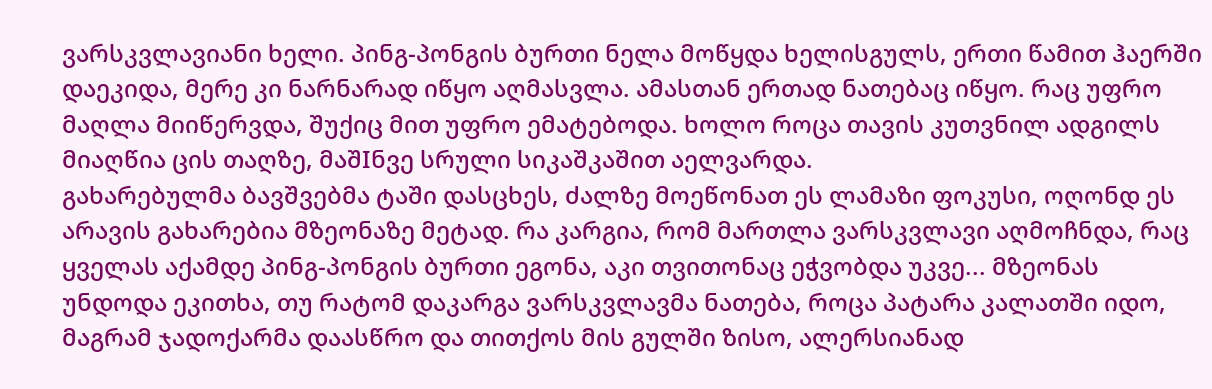ვარსკვლავიანი ხელი. პინგ-პონგის ბურთი ნელა მოწყდა ხელისგულს, ერთი წამით ჰაერში დაეკიდა, მერე კი ნარნარად იწყო აღმასვლა. ამასთან ერთად ნათებაც იწყო. რაც უფრო მაღლა მიიწერვდა, შუქიც მით უფრო ემატებოდა. ხოლო როცა თავის კუთვნილ ადგილს მიაღწია ცის თაღზე, მაშIნვე სრული სიკაშკაშით აელვარდა.
გახარებულმა ბავშვებმა ტაში დასცხეს, ძალზე მოეწონათ ეს ლამაზი ფოკუსი, ოღონდ ეს არავის გახარებია მზეონაზე მეტად. რა კარგია, რომ მართლა ვარსკვლავი აღმოჩნდა, რაც ყველას აქამდე პინგ-პონგის ბურთი ეგონა, აკი თვითონაც ეჭვობდა უკვე... მზეონას უნდოდა ეკითხა, თუ რატომ დაკარგა ვარსკვლავმა ნათება, როცა პატარა კალათში იდო, მაგრამ ჯადოქარმა დაასწრო და თითქოს მის გულში ზისო, ალერსიანად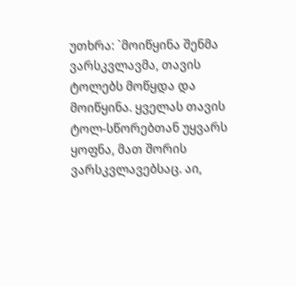უთხრა: `მოიწყინა შენმა ვარსკვლავმა, თავის ტოლებს მოწყდა და მოიწყინა. ყველას თავის ტოლ-სწორებთან უყვარს ყოფნა, მათ შორის ვარსკვლავებსაც. აი,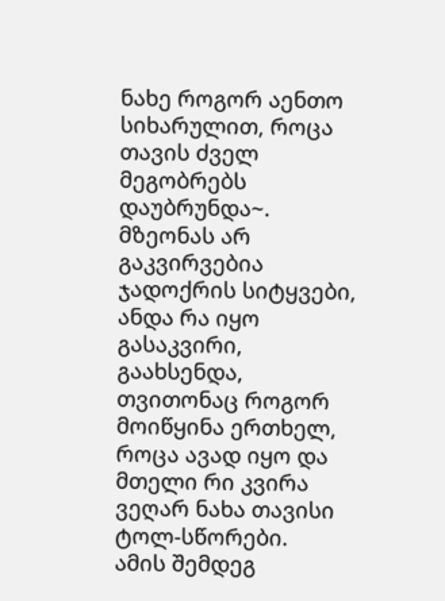ნახე როგორ აენთო სიხარულით, როცა თავის ძველ მეგობრებს დაუბრუნდა~.
მზეონას არ გაკვირვებია ჯადოქრის სიტყვები, ანდა რა იყო გასაკვირი, გაახსენდა, თვითონაც როგორ მოიწყინა ერთხელ, როცა ავად იყო და მთელი რი კვირა ვეღარ ნახა თავისი ტოლ-სწორები.
ამის შემდეგ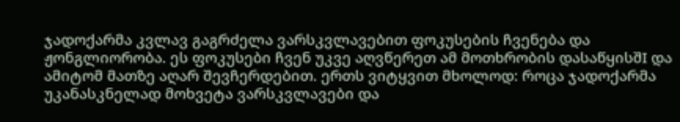ჯადოქარმა კვლავ გაგრძელა ვარსკვლავებით ფოკუსების ჩვენება და ჟონგლიორობა. ეს ფოკუსები ჩვენ უკვე აღვწერეთ ამ მოთხრობის დასაწყისშI და ამიტომ მათზე აღარ შევჩერდებით. ერთს ვიტყვით მხოლოდ: როცა ჯადოქარმა უკანასკნელად მოხვეტა ვარსკვლავები და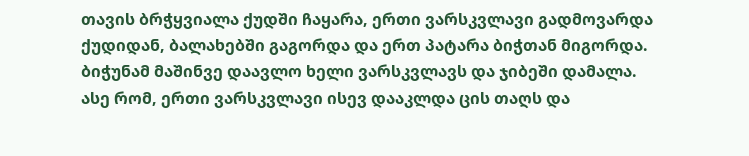თავის ბრჭყვიალა ქუდში ჩაყარა, ერთი ვარსკვლავი გადმოვარდა ქუდიდან, ბალახებში გაგორდა და ერთ პატარა ბიჭთან მიგორდა. ბიჭუნამ მაშინვე დაავლო ხელი ვარსკვლავს და ჯიბეში დამალა.
ასე რომ, ერთი ვარსკვლავი ისევ დააკლდა ცის თაღს და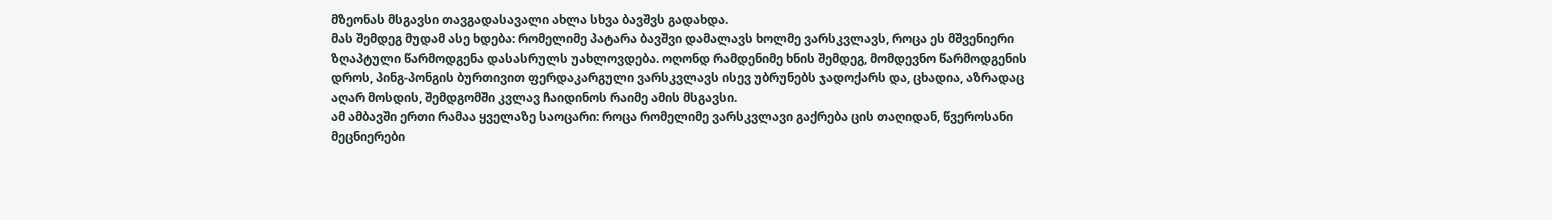მზეონას მსგავსი თავგადასავალი ახლა სხვა ბავშვს გადახდა.
მას შემდეგ მუდამ ასე ხდება: რომელიმე პატარა ბავშვი დამალავს ხოლმე ვარსკვლავს, როცა ეს მშვენიერი ზღაპტული წარმოდგენა დასასრულს უახლოვდება. ოღონდ რამდენიმე ხნის შემდეგ, მომდევნო წარმოდგენის დროს, პინგ-პონგის ბურთივით ფერდაკარგული ვარსკვლავს ისევ უბრუნებს ჯადოქარს და, ცხადია, აზრადაც აღარ მოსდის, შემდგომში კვლავ ჩაიდინოს რაიმე ამის მსგავსი.
ამ ამბავში ერთი რამაა ყველაზე საოცარი: როცა რომელიმე ვარსკვლავი გაქრება ცის თაღიდან, წვეროსანი მეცნიერები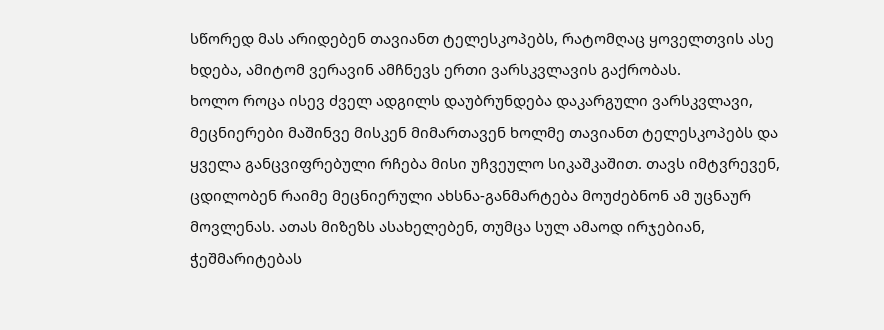სწორედ მას არიდებენ თავიანთ ტელესკოპებს, რატომღაც ყოველთვის ასე ხდება, ამიტომ ვერავინ ამჩნევს ერთი ვარსკვლავის გაქრობას.
ხოლო როცა ისევ ძველ ადგილს დაუბრუნდება დაკარგული ვარსკვლავი, მეცნიერები მაშინვე მისკენ მიმართავენ ხოლმე თავიანთ ტელესკოპებს და ყველა განცვიფრებული რჩება მისი უჩვეულო სიკაშკაშით. თავს იმტვრევენ, ცდილობენ რაიმე მეცნიერული ახსნა-განმარტება მოუძებნონ ამ უცნაურ მოვლენას. ათას მიზეზს ასახელებენ, თუმცა სულ ამაოდ ირჯებიან, ჭეშმარიტებას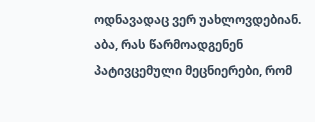ოდნავადაც ვერ უახლოვდებიან.
აბა, რას წარმოადგენენ პატივცემული მეცნიერები, რომ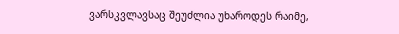ვარსკვლავსაც შეუძლია უხაროდეს რაიმე,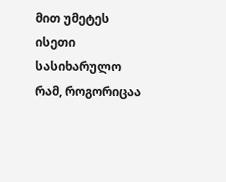მით უმეტეს ისეთი სასიხარულო რამ, როგორიცაა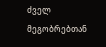ძველ მეგობრებთან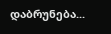დაბრუნება...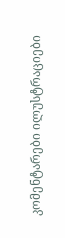კომენტარები ილუსტრაციები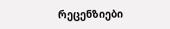რეცენზიები